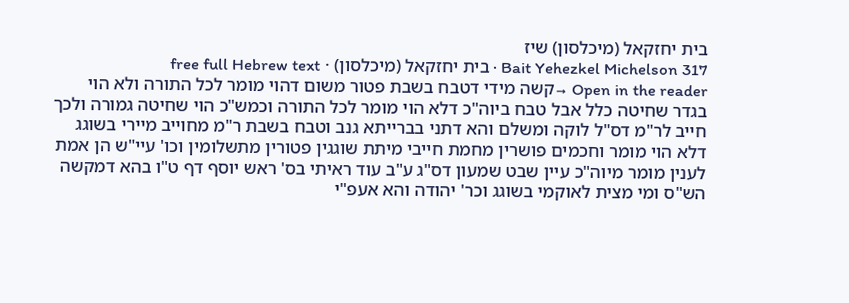בית יחזקאל (מיכלסון) שיז
Bait Yehezkel Michelson 317 · בית יחזקאל (מיכלסון) · free full Hebrew text
Open in the reader →קשה מידי דטבח בשבת פטור משום דהוי מומר לכל התורה ולא הוי בגדר שחיטה כלל אבל טבח ביוה"כ דלא הוי מומר לכל התורה וכמש"כ הוי שחיטה גמורה ולכך חייב לר"מ דס"ל לוקה ומשלם והא דתני בברייתא גנב וטבח בשבת ר"מ מחוייב מיירי בשוגג דלא הוי מומר וחכמים פושרין מחמת חייבי מיתת שוגגין פטורין מתשלומין וכו' עיי"ש הן אמת לענין מומר מיוה"כ עיין שבט שמעון דס"ג ע"ב עוד ראיתי בס' ראש יוסף דף ט"ו בהא דמקשה הש"ס ומי מצית לאוקמי בשוגג וכר' יהודה והא אעפ"י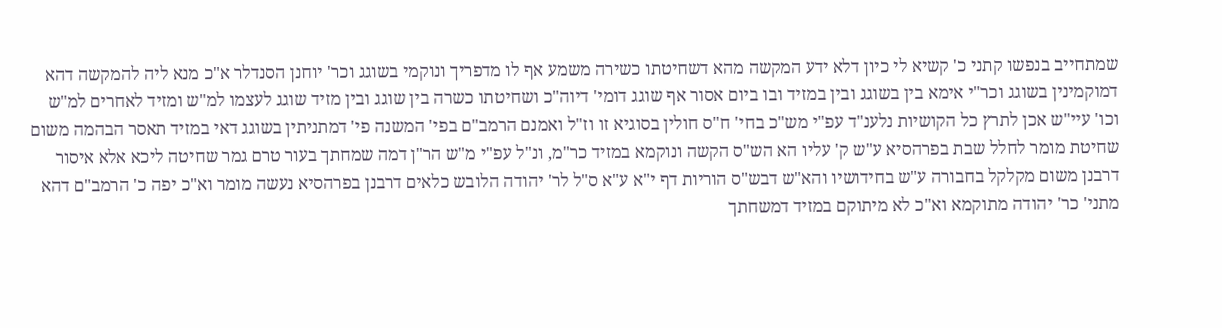שמתחייב בנפשו קתני כ' קשיא לי כיון דלא ידע המקשה מהא דשחיטתו כשירה משמע אף לו מדפריך ונוקמי בשוגג וכר' יוחנן הסנדלר א"כ מנא ליה להמקשה דהא דמוקמינין בשוגג וכר"י אימא בין בשוגג ובין במזיד ובו ביום אסור אף שוגג דומי' דיוה"כ ושחיטתו כשרה בין שוגג ובין מזיד שוגג לעצמו למ"ש ומזיד לאחרים למ"ש וכו' עיי"ש אכן לתרץ כל הקושיות נלענ"ד עפ"י מש"כ בחי' ח"ס חולין בסוגיא זו וז"ל ואמנם הרמב"ם בפי' המשנה פי' דמתניתין בשוגג דאי במזיד תאסר הבהמה משום שחיטת מומר לחלל שבת בפרהסיא ע"ש ק' עליו הא הש"ס הקשה ונוקמא במזיד כר"מ, ונ"ל עפ"י מ"ש הר"ן דמה שמחתך בעור טרם גמר שחיטה ליכא אלא איסור דרבנן משום מקלקל בחבורה ע"ש בחידושיו והא"ש דבש"ס הוריות דף י"א ע"א ס"ל לר' יהודה הלובש כלאים דרבנן בפרהסיא נעשה מומר וא"כ יפה כ' הרמב"ם דהא מתני' כר' יהודה מתוקמא וא"כ לא מיתוקם במזיד דמשחתך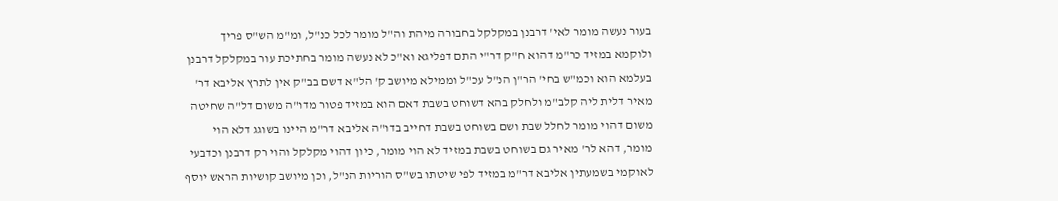בעור נעשה מומר לאי' דרבנן במקלקל בחבורה מיהת וה"ל מומר לכל כנ"ל, ומ"מ הש"ס פריך ולוקמא במזיד כר"מ דהוא ח"ק דר"י התם דפליגא וא"כ לא נעשה מומר בחתיכת עור במקלקל דרבנן בעלמא הוא וכמ"ש בחי' הר"ן הנ"ל עכ"ל וממילא מיושב ק' הל"א דשם בב"ק אין לתרץ אליבא דר' מאיר דלית ליה קלב"מ ולחלק בהא דשוחט בשבת דאם הוא במזיד פטור מדו"ה משום דל"ה שחיטה משום דהוי מומר לחלל שבת ושם בשוחט בשבת דחייב בדו"ה אליבא דר"מ היינו בשוגג דלא הוי מומר, דהא לר' מאיר גם בשוחט בשבת במזיד לא הוי מומר, כיון דהוי מקלקל והוי רק דרבנן וכדבעי לאוקמי בשמעתין אליבא דר"מ במזיד לפי שיטתו בש"ס הוריות הנ"ל, וכן מיושב קושיות הראש יוסף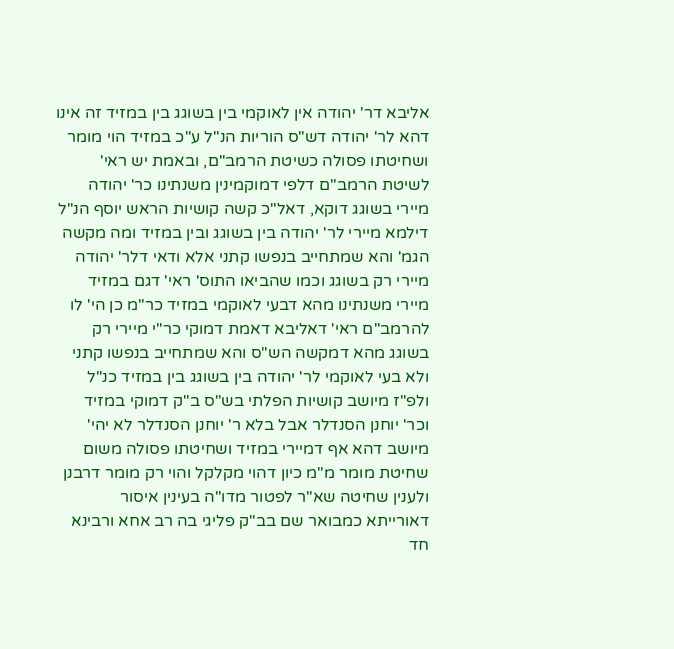אליבא דר' יהודה אין לאוקמי בין בשוגג בין במזיד זה אינו דהא לר' יהודה דש"ס הוריות הנ"ל ע"כ במזיד הוי מומר ושחיטתו פסולה כשיטת הרמב"ם, ובאמת יש ראי' לשיטת הרמב"ם דלפי דמוקמינין משנתינו כר' יהודה מיירי בשוגג דוקא, דאל"כ קשה קושיות הראש יוסף הנ"ל דילמא מיירי לר' יהודה בין בשוגג ובין במזיד ומה מקשה הגמ' והא שמתחייב בנפשו קתני אלא ודאי דלר' יהודה מיירי רק בשוגג וכמו שהביאו התוס' ראי' דגם במזיד מיירי משנתינו מהא דבעי לאוקמי במזיד כר"מ כן הי' לו להרמב"ם ראי' דאליבא דאמת דמוקי כר"י מיירי רק בשוגג מהא דמקשה הש"ס והא שמתחייב בנפשו קתני ולא בעי לאוקמי לר' יהודה בין בשוגג בין במזיד כנ"ל ולפ"ז מיושב קושיות הפלתי בש"ס ב"ק דמוקי במזיד וכר' יוחנן הסנדלר אבל בלא ר' יוחנן הסנדלר לא יהי' מיושב דהא אף דמיירי במזיד ושחיטתו פסולה משום שחיטת מומר מ"מ כיון דהוי מקלקל והוי רק מומר דרבנן ולענין שחיטה שא"ר לפטור מדו"ה בעינין איסור דאורייתא כמבואר שם בב"ק פליגי בה רב אחא ורבינא חד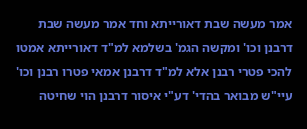אמר מעשה שבת דאורייתא וחד אמר מעשה שבת דרבנן וכו' ומקשה הגמ' בשלמא למ"ד דאורייתא אמטו להכי פטרי רבנן אלא למ"ד דרבנן אמאי פטרו רבנן וכו' עיי"ש מבואר בהדי' דע"י איסור דרבנן הוי שחיטה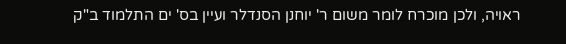ראויה, ולכן מוכרח לומר משום ר' יוחנן הסנדלר ועיין בס' ים התלמוד ב"ק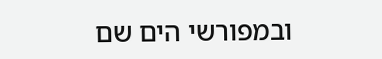ובמפורשי הים שם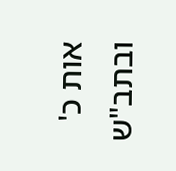אות כ' ובתב"ש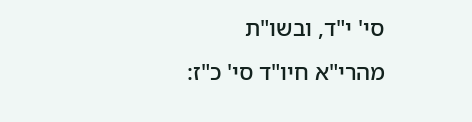סי' י"ד, ובשו"ת מהרי"א חיו"ד סי' כ"ז: